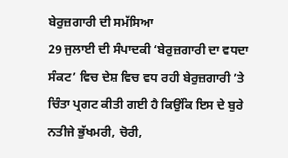ਬੇਰੁਜ਼ਗਾਰੀ ਦੀ ਸਮੱਸਿਆ
29 ਜੁਲਾਈ ਦੀ ਸੰਪਾਦਕੀ ‘ਬੇਰੁਜ਼ਗਾਰੀ ਦਾ ਵਧਦਾ ਸੰਕਟ’ ਵਿਚ ਦੇਸ਼ ਵਿਚ ਵਧ ਰਹੀ ਬੇਰੁਜ਼ਗਾਰੀ ’ਤੇ ਚਿੰਤਾ ਪ੍ਰਗਟ ਕੀਤੀ ਗਈ ਹੈ ਕਿਉਂਕਿ ਇਸ ਦੇ ਬੁਰੇ ਨਤੀਜੇ ਭੁੱਖਮਰੀ, ਚੋਰੀ,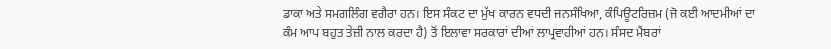ਡਾਕਾ ਅਤੇ ਸਮਗਲਿੰਗ ਵਗੈਰਾ ਹਨ। ਇਸ ਸੰਕਟ ਦਾ ਮੁੱਖ ਕਾਰਨ ਵਧਦੀ ਜਨਸੰਖਿਆ, ਕੰਪਿਊਟਰਿਜ਼ਮ (ਜੋ ਕਈ ਆਦਮੀਆਂ ਦਾ ਕੰਮ ਆਪ ਬਹੁਤ ਤੇਜ਼ੀ ਨਾਲ ਕਰਦਾ ਹੈ) ਤੋਂ ਇਲਾਵਾ ਸਰਕਾਰਾਂ ਦੀਆਂ ਲਾਪ੍ਰਵਾਹੀਆਂ ਹਨ। ਸੰਸਦ ਮੈਂਬਰਾਂ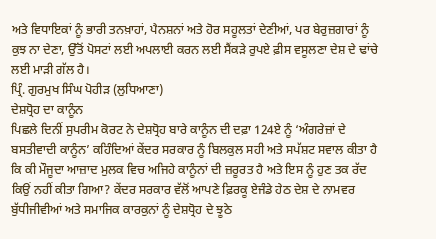ਅਤੇ ਵਿਧਾਇਕਾਂ ਨੂੰ ਭਾਰੀ ਤਨਖ਼ਾਹਾਂ, ਪੈਨਸ਼ਨਾਂ ਅਤੇ ਹੋਰ ਸਹੂਲਤਾਂ ਦੇਣੀਆਂ, ਪਰ ਬੇਰੁਜ਼ਗਾਰਾਂ ਨੂੰ ਕੁਝ ਨਾ ਦੇਣਾ, ਉੱਤੋਂ ਪੋਸਟਾਂ ਲਈ ਅਪਲਾਈ ਕਰਨ ਲਈ ਸੈਂਕੜੇ ਰੁਪਏ ਫ਼ੀਸ ਵਸੂਲਣਾ ਦੇਸ਼ ਦੇ ਢਾਂਚੇ ਲਈ ਮਾੜੀ ਗੱਲ ਹੈ।
ਪ੍ਰਿੰ. ਗੁਰਮੁਖ ਸਿੰਘ ਪੋਹੀੜ (ਲੁਧਿਆਣਾ)
ਦੇਸ਼ਧ੍ਰੋਹ ਦਾ ਕਾਨੂੰਨ
ਪਿਛਲੇ ਦਿਨੀਂ ਸੁਪਰੀਮ ਕੋਰਟ ਨੇ ਦੇਸ਼ਧ੍ਰੋਹ ਬਾਰੇ ਕਾਨੂੰਨ ਦੀ ਦਫ਼ਾ 124ਏ ਨੂੰ ‘ਅੰਗਰੇਜ਼ਾਂ ਦੇ ਬਸਤੀਵਾਦੀ ਕਾਨੂੰਨ’ ਕਹਿੰਦਿਆਂ ਕੇਂਦਰ ਸਰਕਾਰ ਨੂੰ ਬਿਲਕੁਲ ਸਹੀ ਅਤੇ ਸਪੱਸ਼ਟ ਸਵਾਲ ਕੀਤਾ ਹੈ ਕਿ ਕੀ ਮੌਜੂਦਾ ਆਜ਼ਾਦ ਮੁਲਕ ਵਿਚ ਅਜਿਹੇ ਕਾਨੂੰਨਾਂ ਦੀ ਜ਼ਰੂਰਤ ਹੈ ਅਤੇ ਇਸ ਨੂੰ ਹੁਣ ਤਕ ਰੱਦ ਕਿਉਂ ਨਹੀਂ ਕੀਤਾ ਗਿਆ? ਕੇਂਦਰ ਸਰਕਾਰ ਵੱਲੋਂ ਆਪਣੇ ਫ਼ਿਰਕੂ ਏਜੰਡੇ ਹੇਠ ਦੇਸ਼ ਦੇ ਨਾਮਵਰ ਬੁੱਧੀਜੀਵੀਆਂ ਅਤੇ ਸਮਾਜਿਕ ਕਾਰਕੁਨਾਂ ਨੂੰ ਦੇਸ਼ਧ੍ਰੋਹ ਦੇ ਝੂਠੇ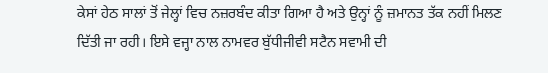ਕੇਸਾਂ ਹੇਠ ਸਾਲਾਂ ਤੋਂ ਜੇਲ੍ਹਾਂ ਵਿਚ ਨਜ਼ਰਬੰਦ ਕੀਤਾ ਗਿਆ ਹੈ ਅਤੇ ਉਨ੍ਹਾਂ ਨੂੰ ਜ਼ਮਾਨਤ ਤੱਕ ਨਹੀਂ ਮਿਲਣ ਦਿੱਤੀ ਜਾ ਰਹੀ। ਇਸੇ ਵਜ੍ਹਾ ਨਾਲ ਨਾਮਵਰ ਬੁੱਧੀਜੀਵੀ ਸਟੈਨ ਸਵਾਮੀ ਦੀ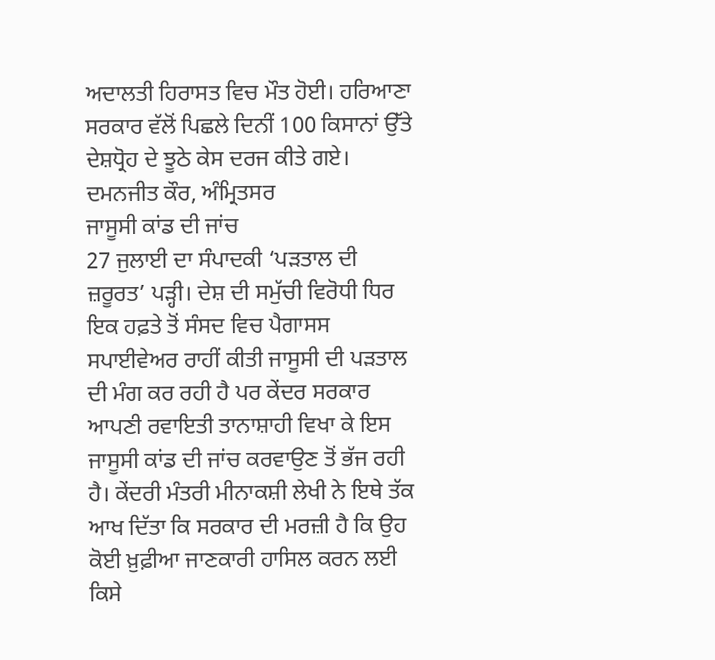ਅਦਾਲਤੀ ਹਿਰਾਸਤ ਵਿਚ ਮੌਤ ਹੋਈ। ਹਰਿਆਣਾ ਸਰਕਾਰ ਵੱਲੋਂ ਪਿਛਲੇ ਦਿਨੀਂ 100 ਕਿਸਾਨਾਂ ਉੱਤੇ ਦੇਸ਼ਧ੍ਰੋਹ ਦੇ ਝੂਠੇ ਕੇਸ ਦਰਜ ਕੀਤੇ ਗਏ।
ਦਮਨਜੀਤ ਕੌਰ, ਅੰਮ੍ਰਿਤਸਰ
ਜਾਸੂਸੀ ਕਾਂਡ ਦੀ ਜਾਂਚ
27 ਜੁਲਾਈ ਦਾ ਸੰਪਾਦਕੀ ‘ਪੜਤਾਲ ਦੀ ਜ਼ਰੂਰਤ’ ਪੜ੍ਹੀ। ਦੇਸ਼ ਦੀ ਸਮੁੱਚੀ ਵਿਰੋਧੀ ਧਿਰ ਇਕ ਹਫ਼ਤੇ ਤੋਂ ਸੰਸਦ ਵਿਚ ਪੈਗਾਸਸ ਸਪਾਈਵੇਅਰ ਰਾਹੀਂ ਕੀਤੀ ਜਾਸੂਸੀ ਦੀ ਪੜਤਾਲ ਦੀ ਮੰਗ ਕਰ ਰਹੀ ਹੈ ਪਰ ਕੇਂਦਰ ਸਰਕਾਰ ਆਪਣੀ ਰਵਾਇਤੀ ਤਾਨਾਸ਼ਾਹੀ ਵਿਖਾ ਕੇ ਇਸ ਜਾਸੂਸੀ ਕਾਂਡ ਦੀ ਜਾਂਚ ਕਰਵਾਉਣ ਤੋਂ ਭੱਜ ਰਹੀ ਹੈ। ਕੇਂਦਰੀ ਮੰਤਰੀ ਮੀਨਾਕਸ਼ੀ ਲੇਖੀ ਨੇ ਇਥੇ ਤੱਕ ਆਖ ਦਿੱਤਾ ਕਿ ਸਰਕਾਰ ਦੀ ਮਰਜ਼ੀ ਹੈ ਕਿ ਉਹ ਕੋਈ ਖ਼ੁਫ਼ੀਆ ਜਾਣਕਾਰੀ ਹਾਸਿਲ ਕਰਨ ਲਈ ਕਿਸੇ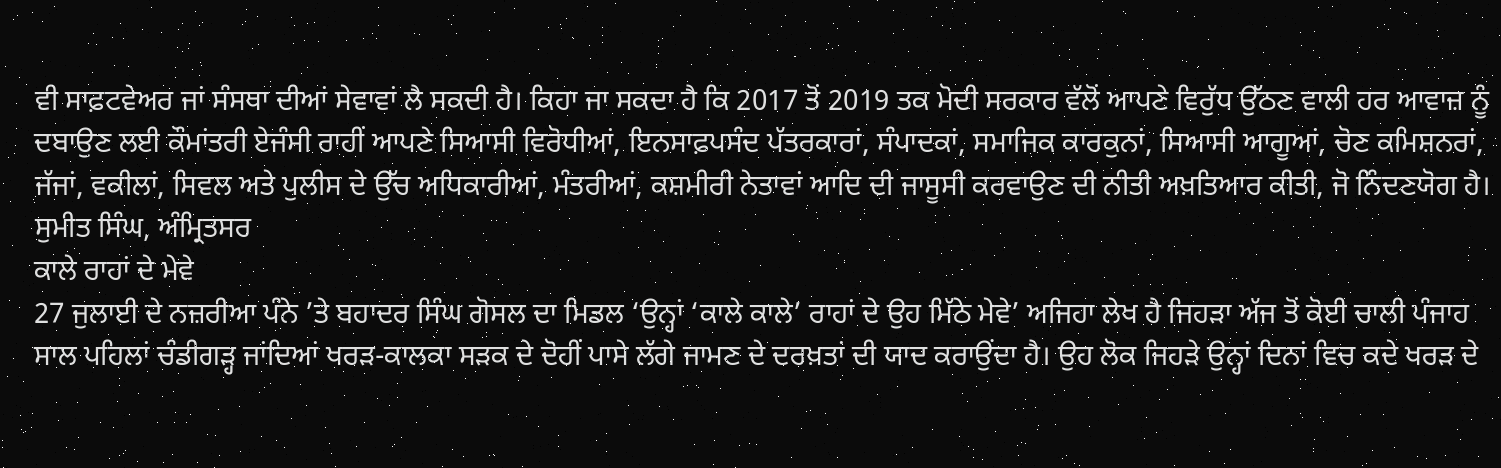ਵੀ ਸਾਫ਼ਟਵੇਅਰ ਜਾਂ ਸੰਸਥਾ ਦੀਆਂ ਸੇਵਾਵਾਂ ਲੈ ਸਕਦੀ ਹੈ। ਕਿਹਾ ਜਾ ਸਕਦਾ ਹੈ ਕਿ 2017 ਤੋਂ 2019 ਤਕ ਮੋਦੀ ਸਰਕਾਰ ਵੱਲੋਂ ਆਪਣੇ ਵਿਰੁੱਧ ਉੱਠਣ ਵਾਲੀ ਹਰ ਆਵਾਜ਼ ਨੂੰ ਦਬਾਉਣ ਲਈ ਕੌਮਾਂਤਰੀ ਏਜੰਸੀ ਰਾਹੀਂ ਆਪਣੇ ਸਿਆਸੀ ਵਿਰੋਧੀਆਂ, ਇਨਸਾਫ਼ਪਸੰਦ ਪੱਤਰਕਾਰਾਂ, ਸੰਪਾਦਕਾਂ, ਸਮਾਜਿਕ ਕਾਰਕੁਨਾਂ, ਸਿਆਸੀ ਆਗੂਆਂ, ਚੋਣ ਕਮਿਸ਼ਨਰਾਂ, ਜੱਜਾਂ, ਵਕੀਲਾਂ, ਸਿਵਲ ਅਤੇ ਪੁਲੀਸ ਦੇ ਉੱਚ ਅਧਿਕਾਰੀਆਂ, ਮੰਤਰੀਆਂ, ਕਸ਼ਮੀਰੀ ਨੇਤਾਵਾਂ ਆਦਿ ਦੀ ਜਾਸੂਸੀ ਕਰਵਾਉਣ ਦੀ ਨੀਤੀ ਅਖ਼ਤਿਆਰ ਕੀਤੀ, ਜੋ ਨਿੰਦਣਯੋਗ ਹੈ।
ਸੁਮੀਤ ਸਿੰਘ, ਅੰਮ੍ਰਿਤਸਰ
ਕਾਲੇ ਰਾਹਾਂ ਦੇ ਮੇਵੇ
27 ਜੁਲਾਈ ਦੇ ਨਜ਼ਰੀਆ ਪੰਨੇ ’ਤੇ ਬਹਾਦਰ ਸਿੰਘ ਗੋਸਲ ਦਾ ਮਿਡਲ ‘ਉਨ੍ਹਾਂ ‘ਕਾਲੇ ਕਾਲੇ’ ਰਾਹਾਂ ਦੇ ਉਹ ਮਿੱਠੇ ਮੇਵੇ’ ਅਜਿਹਾ ਲੇਖ ਹੈ ਜਿਹੜਾ ਅੱਜ ਤੋਂ ਕੋਈ ਚਾਲੀ ਪੰਜਾਹ ਸਾਲ ਪਹਿਲਾਂ ਚੰਡੀਗੜ੍ਹ ਜਾਂਦਿਆਂ ਖਰੜ-ਕਾਲਕਾ ਸੜਕ ਦੇ ਦੋਹੀਂ ਪਾਸੇ ਲੱਗੇ ਜਾਮਣ ਦੇ ਦਰਖ਼ਤਾਂ ਦੀ ਯਾਦ ਕਰਾਉਂਦਾ ਹੈ। ਉਹ ਲੋਕ ਜਿਹੜੇ ਉਨ੍ਹਾਂ ਦਿਨਾਂ ਵਿਚ ਕਦੇ ਖਰੜ ਦੇ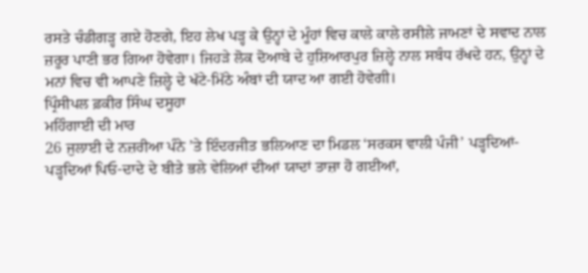ਰਸਤੇ ਚੰਡੀਗੜ੍ਹ ਗਏ ਹੋਣਗੇ, ਇਹ ਲੇਖ ਪੜ੍ਹ ਕੇ ਉਨ੍ਹਾਂ ਦੇ ਮੂੰਹਾਂ ਵਿਚ ਕਾਲੇ ਕਾਲੇ ਰਸੀਲੇ ਜਾਮਣਾਂ ਦੇ ਸਵਾਦ ਨਾਲ ਜ਼ਰੂਰ ਪਾਣੀ ਭਰ ਗਿਆ ਹੋਵੇਗਾ। ਜਿਹੜੇ ਲੋਕ ਦੋਆਬੇ ਦੇ ਹੁਸ਼ਿਆਰਪੁਰ ਜ਼ਿਲ੍ਹੇ ਨਾਲ ਸਬੰਧ ਰੱਖਦੇ ਹਨ, ਉਨ੍ਹਾਂ ਦੇ ਮਨਾਂ ਵਿਚ ਵੀ ਆਪਣੇ ਜ਼ਿਲ੍ਹੇ ਦੇ ਖੱਟੇ-ਮਿੱਠੇ ਅੰਬਾਂ ਦੀ ਯਾਦ ਆ ਗਈ ਹੋਵੇਗੀ।
ਪ੍ਰਿੰਸੀਪਲ ਫ਼ਕੀਰ ਸਿੰਘ ਦਸੂਹਾ
ਮਹਿੰਗਾਈ ਦੀ ਮਾਰ
26 ਜੁਲਾਈ ਦੇ ਨਜ਼ਰੀਆ ਪੰਨੇ ’ਤੇ ਇੰਦਰਜੀਤ ਭਲਿਆਣ ਦਾ ਮਿਡਲ ‘ਸਰਕਸ ਵਾਲੀ ਪੰਜੀ’ ਪੜ੍ਹਦਿਆਂ-ਪੜ੍ਹਦਿਆਂ ਪਿਓ-ਦਾਦੇ ਦੇ ਬੀਤੇ ਭਲੇ ਵੇਲਿਆਂ ਦੀਆਂ ਯਾਦਾਂ ਤਾਜ਼ਾ ਹੋ ਗਈਆਂ,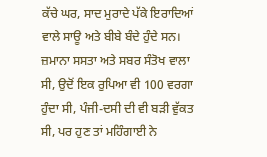ਕੱਚੇ ਘਰ, ਸਾਦ ਮੁਰਾਦੇ ਪੱਕੇ ਇਰਾਦਿਆਂ ਵਾਲੇ ਸਾਊ ਅਤੇ ਬੀਬੇ ਬੰਦੇ ਹੁੰਦੇ ਸਨ। ਜ਼ਮਾਨਾ ਸਸਤਾ ਅਤੇ ਸਬਰ ਸੰਤੋਖ ਵਾਲਾ ਸੀ, ਉਦੋਂ ਇਕ ਰੁਪਿਆ ਵੀ 100 ਵਰਗਾ ਹੁੰਦਾ ਸੀ, ਪੰਜੀ-ਦਸੀ ਦੀ ਵੀ ਬੜੀ ਵੁੱਕਤ ਸੀ, ਪਰ ਹੁਣ ਤਾਂ ਮਹਿੰਗਾਈ ਨੇ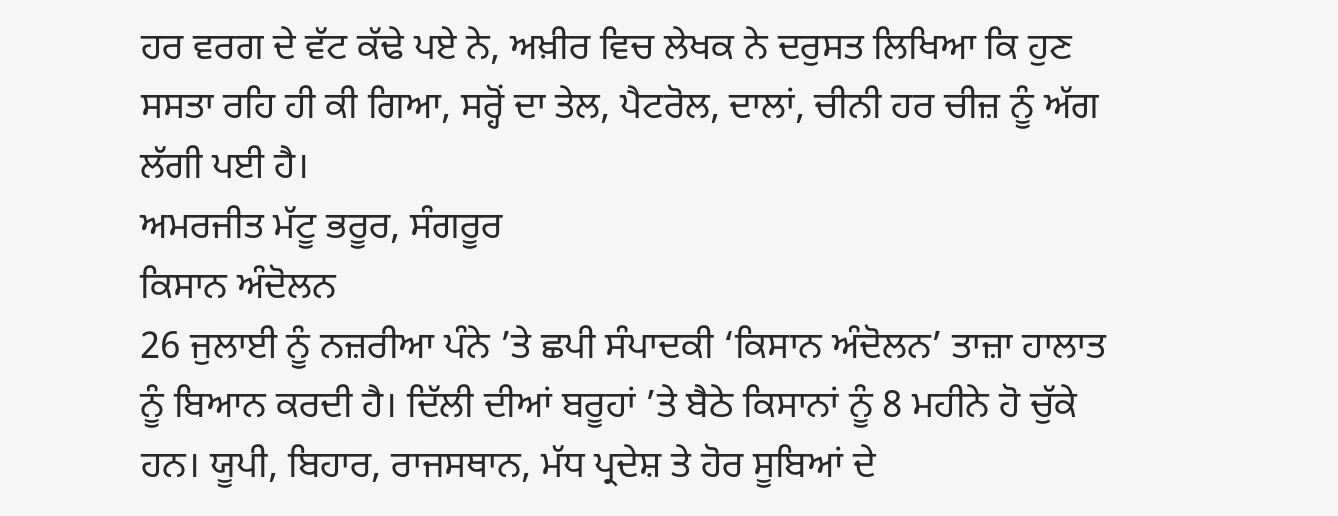ਹਰ ਵਰਗ ਦੇ ਵੱਟ ਕੱਢੇ ਪਏ ਨੇ, ਅਖ਼ੀਰ ਵਿਚ ਲੇਖਕ ਨੇ ਦਰੁਸਤ ਲਿਖਿਆ ਕਿ ਹੁਣ ਸਸਤਾ ਰਹਿ ਹੀ ਕੀ ਗਿਆ, ਸਰ੍ਹੋਂ ਦਾ ਤੇਲ, ਪੈਟਰੋਲ, ਦਾਲਾਂ, ਚੀਨੀ ਹਰ ਚੀਜ਼ ਨੂੰ ਅੱਗ ਲੱਗੀ ਪਈ ਹੈ।
ਅਮਰਜੀਤ ਮੱਟੂ ਭਰੂਰ, ਸੰਗਰੂਰ
ਕਿਸਾਨ ਅੰਦੋਲਨ
26 ਜੁਲਾਈ ਨੂੰ ਨਜ਼ਰੀਆ ਪੰਨੇ ’ਤੇ ਛਪੀ ਸੰਪਾਦਕੀ ‘ਕਿਸਾਨ ਅੰਦੋਲਨ’ ਤਾਜ਼ਾ ਹਾਲਾਤ ਨੂੰ ਬਿਆਨ ਕਰਦੀ ਹੈ। ਦਿੱਲੀ ਦੀਆਂ ਬਰੂਹਾਂ ’ਤੇ ਬੈਠੇ ਕਿਸਾਨਾਂ ਨੂੰ 8 ਮਹੀਨੇ ਹੋ ਚੁੱਕੇ ਹਨ। ਯੂਪੀ, ਬਿਹਾਰ, ਰਾਜਸਥਾਨ, ਮੱਧ ਪ੍ਰਦੇਸ਼ ਤੇ ਹੋਰ ਸੂਬਿਆਂ ਦੇ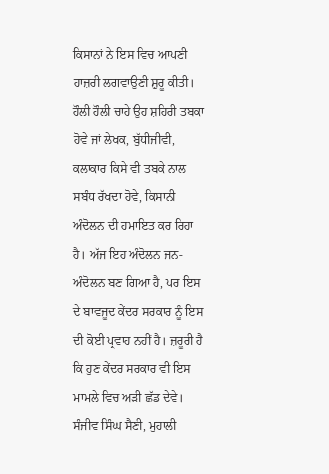ਕਿਸਾਨਾਂ ਨੇ ਇਸ ਵਿਚ ਆਪਣੀ ਹਾਜ਼ਰੀ ਲਗਵਾਉਣੀ ਸ਼ੁਰੂ ਕੀਤੀ। ਹੌਲੀ ਹੌਲੀ ਚਾਹੇ ਉਹ ਸ਼ਹਿਰੀ ਤਬਕਾ ਹੋਵੇ ਜਾਂ ਲੇਖਕ, ਬੁੱਧੀਜੀਵੀ, ਕਲਾਕਾਰ ਕਿਸੇ ਵੀ ਤਬਕੇ ਨਾਲ ਸਬੰਧ ਰੱਖਦਾ ਹੋਵੇ, ਕਿਸਾਨੀ ਅੰਦੋਲਨ ਦੀ ਹਮਾਇਤ ਕਰ ਰਿਹਾ ਹੈ। ਅੱਜ ਇਹ ਅੰਦੋਲਨ ਜਨ-ਅੰਦੋਲਨ ਬਣ ਗਿਆ ਹੈ, ਪਰ ਇਸ ਦੇ ਬਾਵਜੂਦ ਕੇਂਦਰ ਸਰਕਾਰ ਨੂੰ ਇਸ ਦੀ ਕੋਈ ਪ੍ਰਵਾਹ ਨਹੀਂ ਹੈ। ਜ਼ਰੂਰੀ ਹੈ ਕਿ ਹੁਣ ਕੇਂਦਰ ਸਰਕਾਰ ਵੀ ਇਸ ਮਾਮਲੇ ਵਿਚ ਅੜੀ ਛੱਡ ਦੇਵੇ।
ਸੰਜੀਵ ਸਿੰਘ ਸੈਣੀ, ਮੁਹਾਲੀ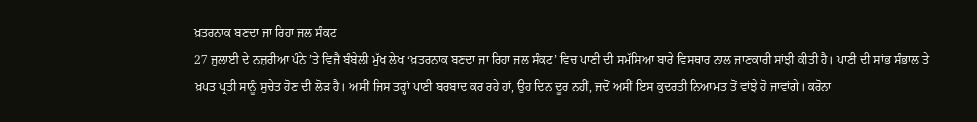ਖ਼ਤਰਨਾਕ ਬਣਦਾ ਜਾ ਰਿਹਾ ਜਲ ਸੰਕਟ
27 ਜੁਲਾਈ ਦੇ ਨਜ਼ਰੀਆ ਪੰਨੇ ’ਤੇ ਵਿਜੈ ਬੰਬੇਲੀ ਮੁੱਖ ਲੇਖ ‘ਖ਼ਤਰਨਾਕ ਬਣਦਾ ਜਾ ਰਿਹਾ ਜਲ ਸੰਕਟ’ ਵਿਚ ਪਾਣੀ ਦੀ ਸਮੱਸਿਆ ਬਾਰੇ ਵਿਸਥਾਰ ਨਾਲ ਜਾਣਕਾਰੀ ਸਾਂਝੀ ਕੀਤੀ ਹੈ। ਪਾਣੀ ਦੀ ਸਾਂਭ ਸੰਭਾਲ ਤੇ ਖ਼ਪਤ ਪ੍ਰਤੀ ਸਾਨੂੰ ਸੁਚੇਤ ਹੋਣ ਦੀ ਲੋੜ ਹੈ। ਅਸੀਂ ਜਿਸ ਤਰ੍ਹਾਂ ਪਾਣੀ ਬਰਬਾਦ ਕਰ ਰਹੇ ਹਾਂ, ਉਹ ਦਿਨ ਦੂਰ ਨਹੀਂ, ਜਦੋਂ ਅਸੀਂ ਇਸ ਕੁਦਰਤੀ ਨਿਆਮਤ ਤੋਂ ਵਾਂਝੇ ਹੋ ਜਾਵਾਂਗੇ। ਕਰੋਨਾ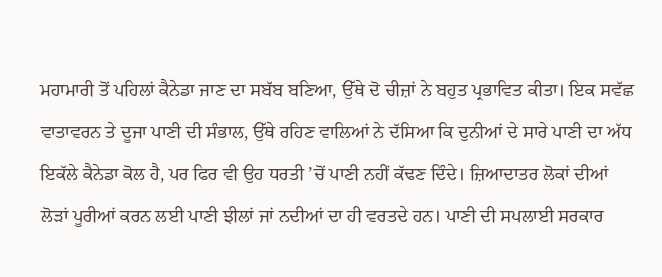ਮਹਾਮਾਰੀ ਤੋਂ ਪਹਿਲਾਂ ਕੈਨੇਡਾ ਜਾਣ ਦਾ ਸਬੱਬ ਬਣਿਆ, ਉੱਥੇ ਦੋ ਚੀਜ਼ਾਂ ਨੇ ਬਹੁਤ ਪ੍ਰਭਾਵਿਤ ਕੀਤਾ। ਇਕ ਸਵੱਛ ਵਾਤਾਵਰਨ ਤੇ ਦੂਜਾ ਪਾਣੀ ਦੀ ਸੰਭਾਲ, ਉੱਥੇ ਰਹਿਣ ਵਾਲਿਆਂ ਨੇ ਦੱਸਿਆ ਕਿ ਦੁਨੀਆਂ ਦੇ ਸਾਰੇ ਪਾਣੀ ਦਾ ਅੱਧ ਇਕੱਲੇ ਕੈਨੇਡਾ ਕੋਲ ਹੈ, ਪਰ ਫਿਰ ਵੀ ਉਹ ਧਰਤੀ ’ਚੋਂ ਪਾਣੀ ਨਹੀਂ ਕੱਢਣ ਦਿੰਦੇ। ਜ਼ਿਆਦਾਤਰ ਲੋਕਾਂ ਦੀਆਂ ਲੋੜਾਂ ਪੂਰੀਆਂ ਕਰਨ ਲਈ ਪਾਣੀ ਝੀਲਾਂ ਜਾਂ ਨਦੀਆਂ ਦਾ ਹੀ ਵਰਤਦੇ ਹਨ। ਪਾਣੀ ਦੀ ਸਪਲਾਈ ਸਰਕਾਰ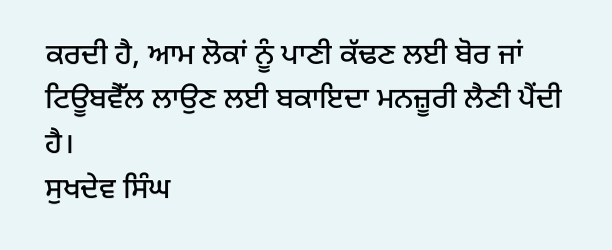ਕਰਦੀ ਹੈ, ਆਮ ਲੋਕਾਂ ਨੂੰ ਪਾਣੀ ਕੱਢਣ ਲਈ ਬੋਰ ਜਾਂ ਟਿਊਬਵੈੱਲ ਲਾਉਣ ਲਈ ਬਕਾਇਦਾ ਮਨਜ਼ੂਰੀ ਲੈਣੀ ਪੈਂਦੀ ਹੈ।
ਸੁਖਦੇਵ ਸਿੰਘ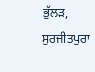ਭੁੱਲੜ, ਸੁਰਜੀਤਪੁਰਾ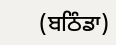(ਬਠਿੰਡਾ)